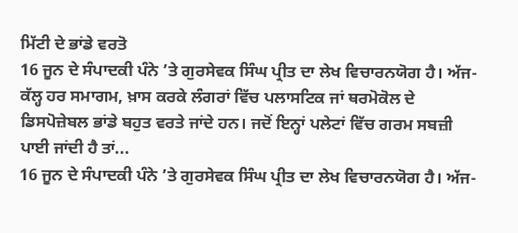ਮਿੱਟੀ ਦੇ ਭਾਂਡੇ ਵਰਤੋ
16 ਜੂਨ ਦੇ ਸੰਪਾਦਕੀ ਪੰਨੇ ’ਤੇ ਗੁਰਸੇਵਕ ਸਿੰਘ ਪ੍ਰੀਤ ਦਾ ਲੇਖ ਵਿਚਾਰਨਯੋਗ ਹੈ। ਅੱਜ-ਕੱਲ੍ਹ ਹਰ ਸਮਾਗਮ, ਖ਼ਾਸ ਕਰਕੇ ਲੰਗਰਾਂ ਵਿੱਚ ਪਲਾਸਟਿਕ ਜਾਂ ਥਰਮੋਕੋਲ ਦੇ ਡਿਸਪੋਜ਼ੇਬਲ ਭਾਂਡੇ ਬਹੁਤ ਵਰਤੇ ਜਾਂਦੇ ਹਨ। ਜਦੋਂ ਇਨ੍ਹਾਂ ਪਲੇਟਾਂ ਵਿੱਚ ਗਰਮ ਸਬਜ਼ੀ ਪਾਈ ਜਾਂਦੀ ਹੈ ਤਾਂ...
16 ਜੂਨ ਦੇ ਸੰਪਾਦਕੀ ਪੰਨੇ ’ਤੇ ਗੁਰਸੇਵਕ ਸਿੰਘ ਪ੍ਰੀਤ ਦਾ ਲੇਖ ਵਿਚਾਰਨਯੋਗ ਹੈ। ਅੱਜ-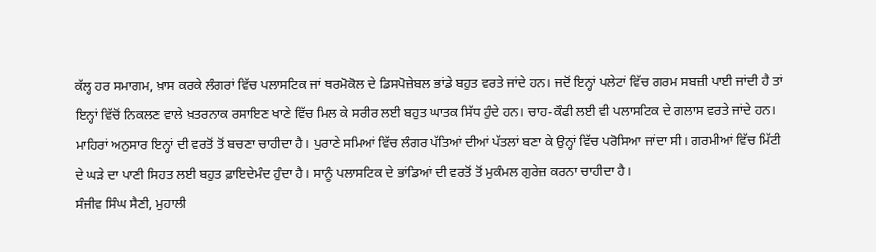ਕੱਲ੍ਹ ਹਰ ਸਮਾਗਮ, ਖ਼ਾਸ ਕਰਕੇ ਲੰਗਰਾਂ ਵਿੱਚ ਪਲਾਸਟਿਕ ਜਾਂ ਥਰਮੋਕੋਲ ਦੇ ਡਿਸਪੋਜ਼ੇਬਲ ਭਾਂਡੇ ਬਹੁਤ ਵਰਤੇ ਜਾਂਦੇ ਹਨ। ਜਦੋਂ ਇਨ੍ਹਾਂ ਪਲੇਟਾਂ ਵਿੱਚ ਗਰਮ ਸਬਜ਼ੀ ਪਾਈ ਜਾਂਦੀ ਹੈ ਤਾਂ ਇਨ੍ਹਾਂ ਵਿੱਚੋਂ ਨਿਕਲਣ ਵਾਲੇ ਖ਼ਤਰਨਾਕ ਰਸਾਇਣ ਖਾਣੇ ਵਿੱਚ ਮਿਲ ਕੇ ਸਰੀਰ ਲਈ ਬਹੁਤ ਘਾਤਕ ਸਿੱਧ ਹੁੰਦੇ ਹਨ। ਚਾਹ-ਕੌਫੀ ਲਈ ਵੀ ਪਲਾਸਟਿਕ ਦੇ ਗਲਾਸ ਵਰਤੇ ਜਾਂਦੇ ਹਨ। ਮਾਹਿਰਾਂ ਅਨੁਸਾਰ ਇਨ੍ਹਾਂ ਦੀ ਵਰਤੋਂ ਤੋਂ ਬਚਣਾ ਚਾਹੀਦਾ ਹੈ। ਪੁਰਾਣੇ ਸਮਿਆਂ ਵਿੱਚ ਲੰਗਰ ਪੱਤਿਆਂ ਦੀਆਂ ਪੱਤਲਾਂ ਬਣਾ ਕੇ ਉਨ੍ਹਾਂ ਵਿੱਚ ਪਰੋਸਿਆ ਜਾਂਦਾ ਸੀ। ਗਰਮੀਆਂ ਵਿੱਚ ਮਿੱਟੀ ਦੇ ਘੜੇ ਦਾ ਪਾਣੀ ਸਿਹਤ ਲਈ ਬਹੁਤ ਫ਼ਾਇਦੇਮੰਦ ਹੁੰਦਾ ਹੈ। ਸਾਨੂੰ ਪਲਾਸਟਿਕ ਦੇ ਭਾਂਡਿਆਂ ਦੀ ਵਰਤੋਂ ਤੋਂ ਮੁਕੰਮਲ ਗੁਰੇਜ਼ ਕਰਨਾ ਚਾਹੀਦਾ ਹੈ।
ਸੰਜੀਵ ਸਿੰਘ ਸੈਣੀ, ਮੁਹਾਲੀ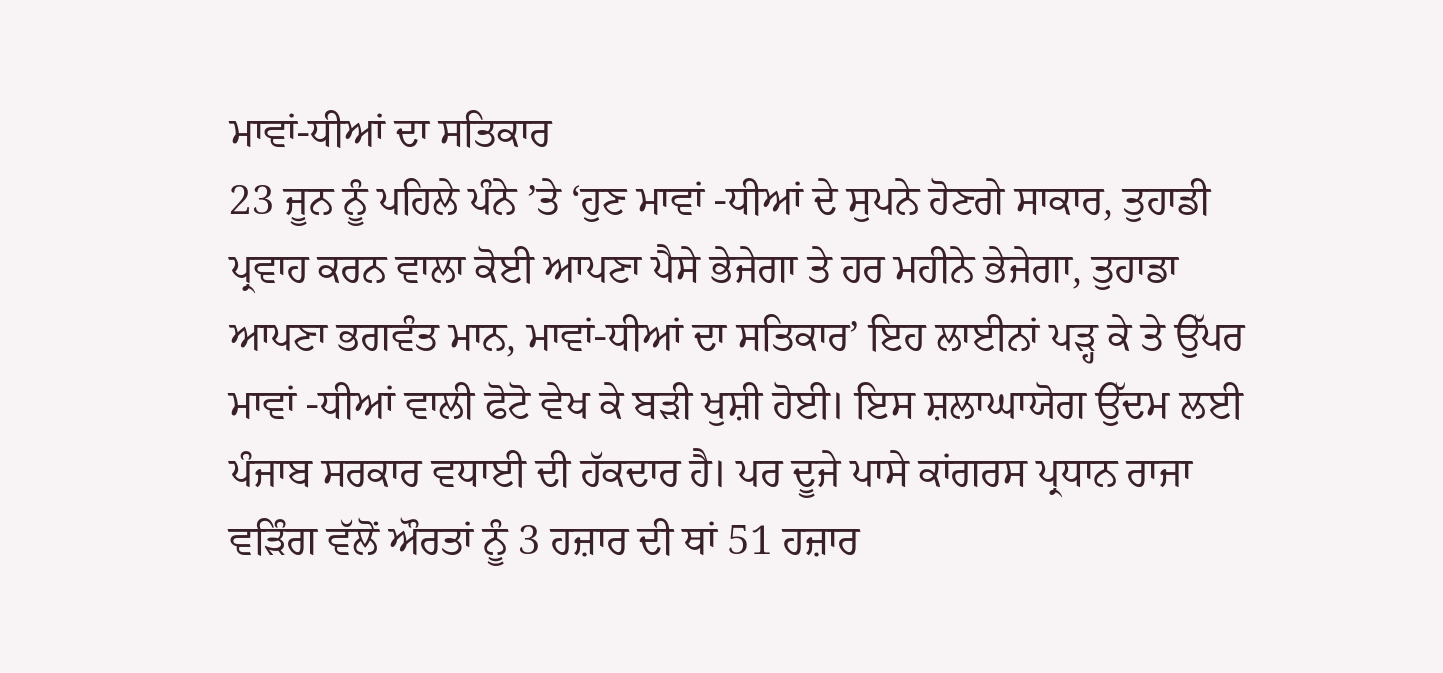ਮਾਵਾਂ-ਧੀਆਂ ਦਾ ਸਤਿਕਾਰ
23 ਜੂਨ ਨੂੰ ਪਹਿਲੇ ਪੰਨੇ ’ਤੇ ‘ਹੁਣ ਮਾਵਾਂ -ਧੀਆਂ ਦੇ ਸੁਪਨੇ ਹੋਣਗੇ ਸਾਕਾਰ, ਤੁਹਾਡੀ ਪ੍ਰਵਾਹ ਕਰਨ ਵਾਲਾ ਕੋਈ ਆਪਣਾ ਪੈਸੇ ਭੇਜੇਗਾ ਤੇ ਹਰ ਮਹੀਨੇ ਭੇਜੇਗਾ, ਤੁਹਾਡਾ ਆਪਣਾ ਭਗਵੰਤ ਮਾਨ, ਮਾਵਾਂ-ਧੀਆਂ ਦਾ ਸਤਿਕਾਰ’ ਇਹ ਲਾਈਨਾਂ ਪੜ੍ਹ ਕੇ ਤੇ ਉੱਪਰ ਮਾਵਾਂ -ਧੀਆਂ ਵਾਲੀ ਫੋਟੋ ਵੇਖ ਕੇ ਬੜੀ ਖੁਸ਼ੀ ਹੋਈ। ਇਸ ਸ਼ਲਾਘਾਯੋਗ ਉੱਦਮ ਲਈ ਪੰਜਾਬ ਸਰਕਾਰ ਵਧਾਈ ਦੀ ਹੱਕਦਾਰ ਹੈ। ਪਰ ਦੂਜੇ ਪਾਸੇ ਕਾਂਗਰਸ ਪ੍ਰਧਾਨ ਰਾਜਾ ਵੜਿੰਗ ਵੱਲੋਂ ਔਰਤਾਂ ਨੂੰ 3 ਹਜ਼ਾਰ ਦੀ ਥਾਂ 51 ਹਜ਼ਾਰ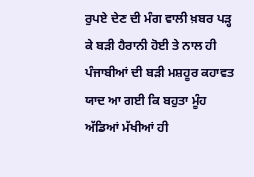ਰੁਪਏ ਦੇਣ ਦੀ ਮੰਗ ਵਾਲੀ ਖ਼ਬਰ ਪੜ੍ਹ ਕੇ ਬੜੀ ਹੈਰਾਨੀ ਹੋਈ ਤੇ ਨਾਲ ਹੀ ਪੰਜਾਬੀਆਂ ਦੀ ਬੜੀ ਮਸ਼ਹੂਰ ਕਹਾਵਤ ਯਾਦ ਆ ਗਈ ਕਿ ਬਹੁਤਾ ਮੂੰਹ ਅੱਡਿਆਂ ਮੱਖੀਆਂ ਹੀ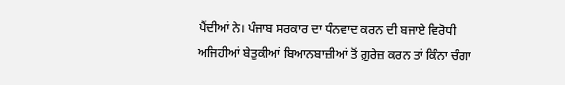ਪੈਂਦੀਆਂ ਨੇ। ਪੰਜਾਬ ਸਰਕਾਰ ਦਾ ਧੰਨਵਾਦ ਕਰਨ ਦੀ ਬਜਾਏ ਵਿਰੋਧੀ ਅਜਿਹੀਆਂ ਬੇਤੁਕੀਆਂ ਬਿਆਨਬਾਜ਼ੀਆਂ ਤੋਂ ਗ਼ੁਰੇਜ਼ ਕਰਨ ਤਾਂ ਕਿੰਨਾ ਚੰਗਾ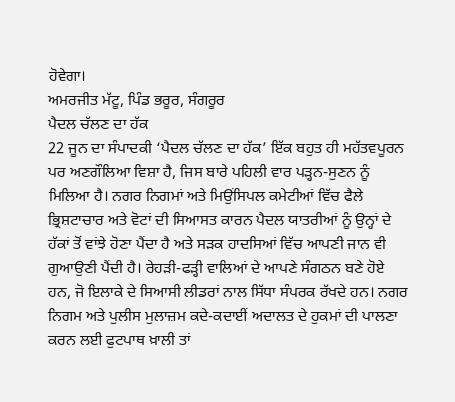ਹੋਵੇਗਾ।
ਅਮਰਜੀਤ ਮੱਟੂ, ਪਿੰਡ ਭਰੂਰ, ਸੰਗਰੂਰ
ਪੈਦਲ ਚੱਲਣ ਦਾ ਹੱਕ
22 ਜੂਨ ਦਾ ਸੰਪਾਦਕੀ ‘ਪੈਦਲ ਚੱਲਣ ਦਾ ਹੱਕ’ ਇੱਕ ਬਹੁਤ ਹੀ ਮਹੱਤਵਪੂਰਨ ਪਰ ਅਣਗੌਲਿਆ ਵਿਸ਼ਾ ਹੈ, ਜਿਸ ਬਾਰੇ ਪਹਿਲੀ ਵਾਰ ਪੜ੍ਹਨ-ਸੁਣਨ ਨੂੰ ਮਿਲਿਆ ਹੈ। ਨਗਰ ਨਿਗਮਾਂ ਅਤੇ ਮਿਉਂਸਿਪਲ ਕਮੇਟੀਆਂ ਵਿੱਚ ਫੈਲੇ ਭ੍ਰਿਸ਼ਟਾਚਾਰ ਅਤੇ ਵੋਟਾਂ ਦੀ ਸਿਆਸਤ ਕਾਰਨ ਪੈਦਲ ਯਾਤਰੀਆਂ ਨੂੰ ਉਨ੍ਹਾਂ ਦੇ ਹੱਕਾਂ ਤੋਂ ਵਾਂਝੇ ਹੋਣਾ ਪੈਂਦਾ ਹੈ ਅਤੇ ਸੜਕ ਹਾਦਸਿਆਂ ਵਿੱਚ ਆਪਣੀ ਜਾਨ ਵੀ ਗੁਆਉਣੀ ਪੈਂਦੀ ਹੈ। ਰੇਹੜੀ-ਫੜ੍ਹੀ ਵਾਲਿਆਂ ਦੇ ਆਪਣੇ ਸੰਗਠਨ ਬਣੇ ਹੋਏ ਹਨ, ਜੋ ਇਲਾਕੇ ਦੇ ਸਿਆਸੀ ਲੀਡਰਾਂ ਨਾਲ ਸਿੱਧਾ ਸੰਪਰਕ ਰੱਖਦੇ ਹਨ। ਨਗਰ ਨਿਗਮ ਅਤੇ ਪੁਲੀਸ ਮੁਲਾਜ਼ਮ ਕਦੇ-ਕਦਾਈਂ ਅਦਾਲਤ ਦੇ ਹੁਕਮਾਂ ਦੀ ਪਾਲਣਾ ਕਰਨ ਲਈ ਫੁਟਪਾਥ ਖ਼ਾਲੀ ਤਾਂ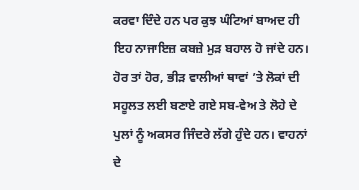ਕਰਵਾ ਦਿੰਦੇ ਹਨ ਪਰ ਕੁਝ ਘੰਟਿਆਂ ਬਾਅਦ ਹੀ ਇਹ ਨਾਜਾਇਜ਼ ਕਬਜ਼ੇ ਮੁੜ ਬਹਾਲ ਹੋ ਜਾਂਦੇ ਹਨ। ਹੋਰ ਤਾਂ ਹੋਰ, ਭੀੜ ਵਾਲੀਆਂ ਥਾਵਾਂ ’ਤੇ ਲੋਕਾਂ ਦੀ ਸਹੂਲਤ ਲਈ ਬਣਾਏ ਗਏ ਸਬ-ਵੇਅ ਤੇ ਲੋਹੇ ਦੇ ਪੁਲਾਂ ਨੂੰ ਅਕਸਰ ਜਿੰਦਰੇ ਲੱਗੇ ਹੁੰਦੇ ਹਨ। ਵਾਹਨਾਂ ਦੇ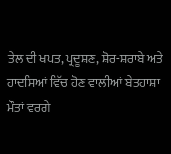ਤੇਲ ਦੀ ਖਪਤ, ਪ੍ਰਦੂਸ਼ਣ, ਸ਼ੋਰ-ਸ਼ਰਾਬੇ ਅਤੇ ਹਾਦਸਿਆਂ ਵਿੱਚ ਹੋਣ ਵਾਲੀਆਂ ਬੇਤਹਾਸ਼ਾ ਮੌਤਾਂ ਵਰਗੇ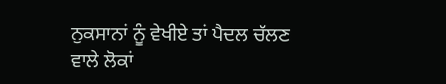ਨੁਕਸਾਨਾਂ ਨੂੰ ਵੇਖੀਏ ਤਾਂ ਪੈਦਲ ਚੱਲਣ ਵਾਲੇ ਲੋਕਾਂ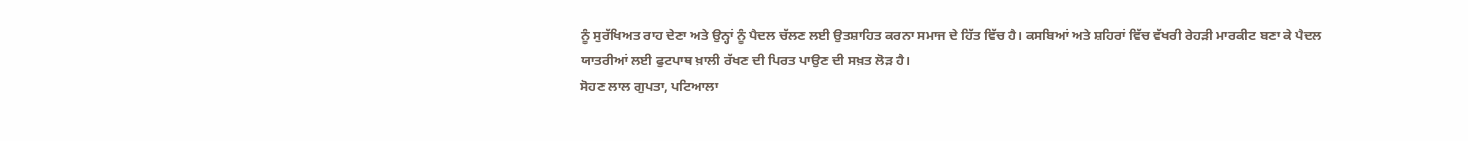ਨੂੰ ਸੁਰੱਖਿਅਤ ਰਾਹ ਦੇਣਾ ਅਤੇ ਉਨ੍ਹਾਂ ਨੂੰ ਪੈਦਲ ਚੱਲਣ ਲਈ ਉਤਸ਼ਾਹਿਤ ਕਰਨਾ ਸਮਾਜ ਦੇ ਹਿੱਤ ਵਿੱਚ ਹੈ। ਕਸਬਿਆਂ ਅਤੇ ਸ਼ਹਿਰਾਂ ਵਿੱਚ ਵੱਖਰੀ ਰੇਹੜੀ ਮਾਰਕੀਟ ਬਣਾ ਕੇ ਪੈਦਲ ਯਾਤਰੀਆਂ ਲਈ ਫੁਟਪਾਥ ਖ਼ਾਲੀ ਰੱਖਣ ਦੀ ਪਿਰਤ ਪਾਉਣ ਦੀ ਸਖ਼ਤ ਲੋੜ ਹੈ।
ਸੋਹਣ ਲਾਲ ਗੁਪਤਾ, ਪਟਿਆਲਾ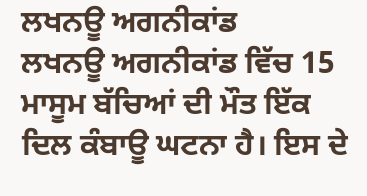ਲਖਨਊ ਅਗਨੀਕਾਂਡ
ਲਖਨਊ ਅਗਨੀਕਾਂਡ ਵਿੱਚ 15 ਮਾਸੂਮ ਬੱਚਿਆਂ ਦੀ ਮੌਤ ਇੱਕ ਦਿਲ ਕੰਬਾਊ ਘਟਨਾ ਹੈ। ਇਸ ਦੇ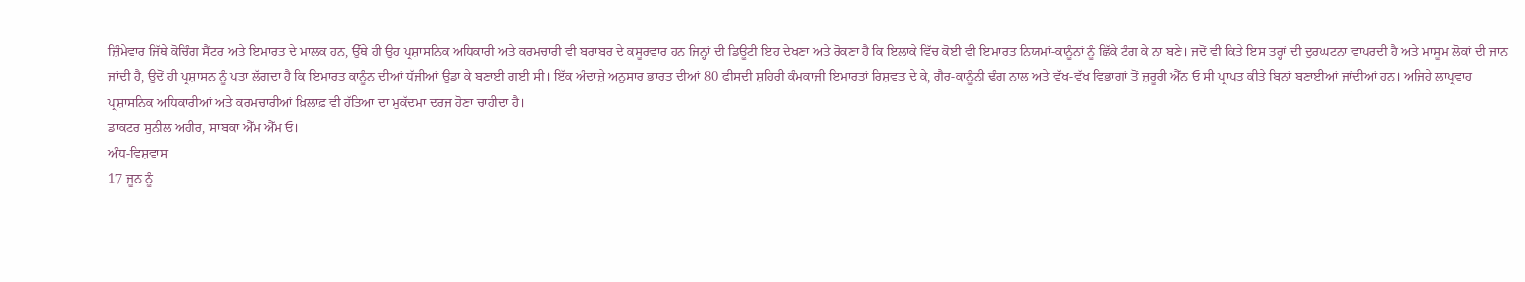ਜ਼ਿੰਮੇਵਾਰ ਜਿੱਥੇ ਕੋਚਿੰਗ ਸੈਂਟਰ ਅਤੇ ਇਮਾਰਤ ਦੇ ਮਾਲਕ ਹਨ, ਉੱਥੇ ਹੀ ਉਹ ਪ੍ਰਸ਼ਾਸਨਿਕ ਅਧਿਕਾਰੀ ਅਤੇ ਕਰਮਚਾਰੀ ਵੀ ਬਰਾਬਰ ਦੇ ਕਸੂਰਵਾਰ ਹਨ ਜਿਨ੍ਹਾਂ ਦੀ ਡਿਊਟੀ ਇਹ ਦੇਖਣਾ ਅਤੇ ਰੋਕਣਾ ਹੈ ਕਿ ਇਲਾਕੇ ਵਿੱਚ ਕੋਈ ਵੀ ਇਮਾਰਤ ਨਿਯਮਾਂ-ਕਾਨੂੰਨਾਂ ਨੂੰ ਛਿੱਕੇ ਟੰਗ ਕੇ ਨਾ ਬਣੇ। ਜਦੋਂ ਵੀ ਕਿਤੇ ਇਸ ਤਰ੍ਹਾਂ ਦੀ ਦੁਰਘਟਨਾ ਵਾਪਰਦੀ ਹੈ ਅਤੇ ਮਾਸੂਮ ਲੋਕਾਂ ਦੀ ਜਾਨ ਜਾਂਦੀ ਹੈ, ਉਦੋਂ ਹੀ ਪ੍ਰਸ਼ਾਸਨ ਨੂੰ ਪਤਾ ਲੱਗਦਾ ਹੈ ਕਿ ਇਮਾਰਤ ਕਾਨੂੰਨ ਦੀਆਂ ਧੱਜੀਆਂ ਉਡਾ ਕੇ ਬਣਾਈ ਗਈ ਸੀ। ਇੱਕ ਅੰਦਾਜ਼ੇ ਅਨੁਸਾਰ ਭਾਰਤ ਦੀਆਂ 80 ਫੀਸਦੀ ਸ਼ਹਿਰੀ ਕੰਮਕਾਜੀ ਇਮਾਰਤਾਂ ਰਿਸ਼ਵਤ ਦੇ ਕੇ, ਗੈਰ-ਕਾਨੂੰਨੀ ਢੰਗ ਨਾਲ ਅਤੇ ਵੱਖ-ਵੱਖ ਵਿਭਾਗਾਂ ਤੋਂ ਜ਼ਰੂਰੀ ਐੱਨ ਓ ਸੀ ਪ੍ਰਾਪਤ ਕੀਤੇ ਬਿਨਾਂ ਬਣਾਈਆਂ ਜਾਂਦੀਆਂ ਹਨ। ਅਜਿਹੇ ਲਾਪ੍ਰਵਾਹ ਪ੍ਰਸ਼ਾਸਨਿਕ ਅਧਿਕਾਰੀਆਂ ਅਤੇ ਕਰਮਚਾਰੀਆਂ ਖ਼ਿਲਾਫ਼ ਵੀ ਹੱਤਿਆ ਦਾ ਮੁਕੱਦਮਾ ਦਰਜ ਹੋਣਾ ਚਾਹੀਦਾ ਹੈ।
ਡਾਕਟਰ ਸੁਨੀਲ ਅਹੀਰ, ਸਾਬਕਾ ਐੱਮ ਐੱਮ ਓ।
ਅੰਧ-ਵਿਸ਼ਵਾਸ
17 ਜੂਨ ਨੂੰ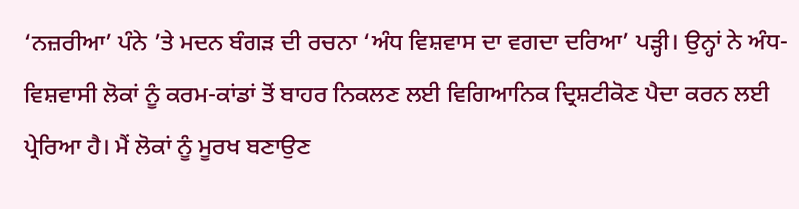‘ਨਜ਼ਰੀਆ’ ਪੰਨੇ ’ਤੇ ਮਦਨ ਬੰਗੜ ਦੀ ਰਚਨਾ ‘ਅੰਧ ਵਿਸ਼ਵਾਸ ਦਾ ਵਗਦਾ ਦਰਿਆ’ ਪੜ੍ਹੀ। ਉਨ੍ਹਾਂ ਨੇ ਅੰਧ-ਵਿਸ਼ਵਾਸੀ ਲੋਕਾਂ ਨੂੰ ਕਰਮ-ਕਾਂਡਾਂ ਤੋਂ ਬਾਹਰ ਨਿਕਲਣ ਲਈ ਵਿਗਿਆਨਿਕ ਦ੍ਰਿਸ਼ਟੀਕੋਣ ਪੈਦਾ ਕਰਨ ਲਈ ਪ੍ਰੇਰਿਆ ਹੈ। ਮੈਂ ਲੋਕਾਂ ਨੂੰ ਮੂਰਖ ਬਣਾਉਣ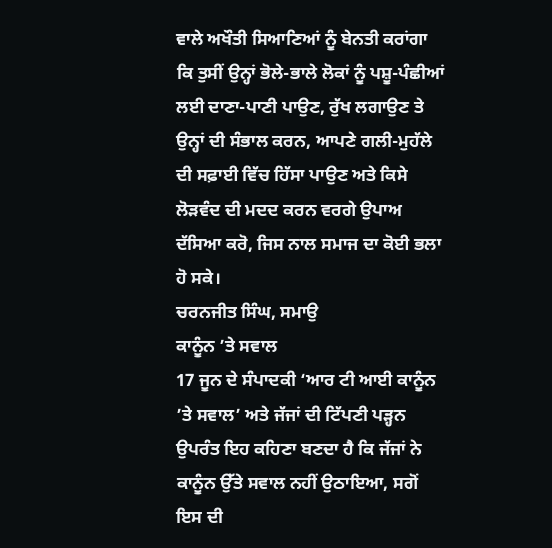ਵਾਲੇ ਅਖੌਤੀ ਸਿਆਣਿਆਂ ਨੂੰ ਬੇਨਤੀ ਕਰਾਂਗਾ ਕਿ ਤੁਸੀਂ ਉਨ੍ਹਾਂ ਭੋਲੇ-ਭਾਲੇ ਲੋਕਾਂ ਨੂੰ ਪਸ਼ੂ-ਪੰਛੀਆਂ ਲਈ ਦਾਣਾ-ਪਾਣੀ ਪਾਉਣ, ਰੁੱਖ ਲਗਾਉਣ ਤੇ ਉਨ੍ਹਾਂ ਦੀ ਸੰਭਾਲ ਕਰਨ, ਆਪਣੇ ਗਲੀ-ਮੁਹੱਲੇ ਦੀ ਸਫ਼ਾਈ ਵਿੱਚ ਹਿੱਸਾ ਪਾਉਣ ਅਤੇ ਕਿਸੇ ਲੋੜਵੰਦ ਦੀ ਮਦਦ ਕਰਨ ਵਰਗੇ ਉਪਾਅ ਦੱਸਿਆ ਕਰੋ, ਜਿਸ ਨਾਲ ਸਮਾਜ ਦਾ ਕੋਈ ਭਲਾ ਹੋ ਸਕੇ।
ਚਰਨਜੀਤ ਸਿੰਘ, ਸਮਾਉ
ਕਾਨੂੰਨ ’ਤੇ ਸਵਾਲ
17 ਜੂਨ ਦੇ ਸੰਪਾਦਕੀ ‘ਆਰ ਟੀ ਆਈ ਕਾਨੂੰਨ ’ਤੇ ਸਵਾਲ’ ਅਤੇ ਜੱਜਾਂ ਦੀ ਟਿੱਪਣੀ ਪੜ੍ਹਨ ਉਪਰੰਤ ਇਹ ਕਹਿਣਾ ਬਣਦਾ ਹੈ ਕਿ ਜੱਜਾਂ ਨੇ ਕਾਨੂੰਨ ਉੱਤੇ ਸਵਾਲ ਨਹੀਂ ਉਠਾਇਆ, ਸਗੋਂ ਇਸ ਦੀ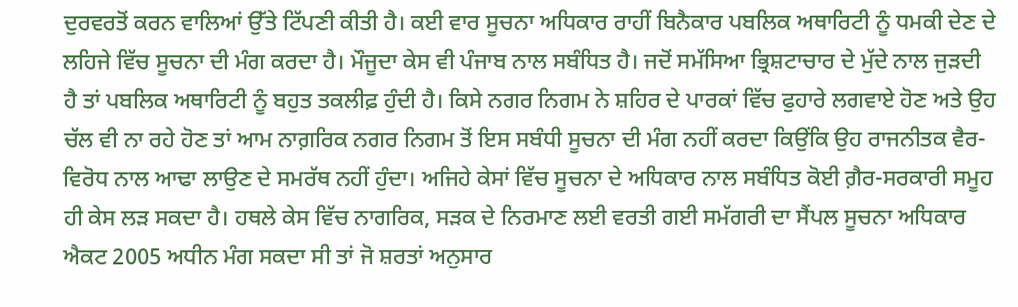ਦੁਰਵਰਤੋਂ ਕਰਨ ਵਾਲਿਆਂ ਉੱਤੇ ਟਿੱਪਣੀ ਕੀਤੀ ਹੈ। ਕਈ ਵਾਰ ਸੂਚਨਾ ਅਧਿਕਾਰ ਰਾਹੀਂ ਬਿਨੈਕਾਰ ਪਬਲਿਕ ਅਥਾਰਿਟੀ ਨੂੰ ਧਮਕੀ ਦੇਣ ਦੇ ਲਹਿਜੇ ਵਿੱਚ ਸੂਚਨਾ ਦੀ ਮੰਗ ਕਰਦਾ ਹੈ। ਮੌਜੂਦਾ ਕੇਸ ਵੀ ਪੰਜਾਬ ਨਾਲ ਸਬੰਧਿਤ ਹੈ। ਜਦੋਂ ਸਮੱਸਿਆ ਭ੍ਰਿਸ਼ਟਾਚਾਰ ਦੇ ਮੁੱਦੇ ਨਾਲ ਜੁੜਦੀ ਹੈ ਤਾਂ ਪਬਲਿਕ ਅਥਾਰਿਟੀ ਨੂੰ ਬਹੁਤ ਤਕਲੀਫ਼ ਹੁੰਦੀ ਹੈ। ਕਿਸੇ ਨਗਰ ਨਿਗਮ ਨੇ ਸ਼ਹਿਰ ਦੇ ਪਾਰਕਾਂ ਵਿੱਚ ਫੁਹਾਰੇ ਲਗਵਾਏ ਹੋਣ ਅਤੇ ਉਹ ਚੱਲ ਵੀ ਨਾ ਰਹੇ ਹੋਣ ਤਾਂ ਆਮ ਨਾਗ਼ਰਿਕ ਨਗਰ ਨਿਗਮ ਤੋਂ ਇਸ ਸਬੰਧੀ ਸੂਚਨਾ ਦੀ ਮੰਗ ਨਹੀਂ ਕਰਦਾ ਕਿਉਂਕਿ ਉਹ ਰਾਜਨੀਤਕ ਵੈਰ-ਵਿਰੋਧ ਨਾਲ ਆਢਾ ਲਾਉਣ ਦੇ ਸਮਰੱਥ ਨਹੀਂ ਹੁੰਦਾ। ਅਜਿਹੇ ਕੇਸਾਂ ਵਿੱਚ ਸੂਚਨਾ ਦੇ ਅਧਿਕਾਰ ਨਾਲ ਸਬੰਧਿਤ ਕੋਈ ਗ਼ੈਰ-ਸਰਕਾਰੀ ਸਮੂਹ ਹੀ ਕੇਸ ਲੜ ਸਕਦਾ ਹੈ। ਹਥਲੇ ਕੇਸ ਵਿੱਚ ਨਾਗਰਿਕ, ਸੜਕ ਦੇ ਨਿਰਮਾਣ ਲਈ ਵਰਤੀ ਗਈ ਸਮੱਗਰੀ ਦਾ ਸੈਂਪਲ ਸੂਚਨਾ ਅਧਿਕਾਰ ਐਕਟ 2005 ਅਧੀਨ ਮੰਗ ਸਕਦਾ ਸੀ ਤਾਂ ਜੋ ਸ਼ਰਤਾਂ ਅਨੁਸਾਰ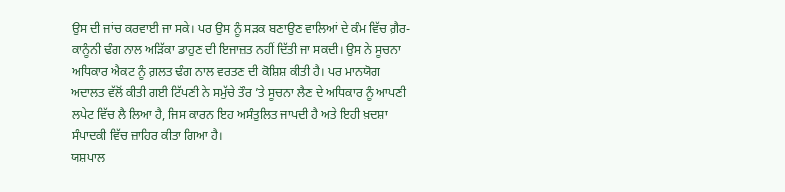ਉਸ ਦੀ ਜਾਂਚ ਕਰਵਾਈ ਜਾ ਸਕੇ। ਪਰ ਉਸ ਨੂੰ ਸੜਕ ਬਣਾਉਣ ਵਾਲਿਆਂ ਦੇ ਕੰਮ ਵਿੱਚ ਗ਼ੈਰ-ਕਾਨੂੰਨੀ ਢੰਗ ਨਾਲ ਅੜਿੱਕਾ ਡਾਹੁਣ ਦੀ ਇਜਾਜ਼ਤ ਨਹੀਂ ਦਿੱਤੀ ਜਾ ਸਕਦੀ। ਉਸ ਨੇ ਸੂਚਨਾ ਅਧਿਕਾਰ ਐਕਟ ਨੂੰ ਗ਼ਲਤ ਢੰਗ ਨਾਲ ਵਰਤਣ ਦੀ ਕੋਸ਼ਿਸ਼ ਕੀਤੀ ਹੈ। ਪਰ ਮਾਨਯੋਗ ਅਦਾਲਤ ਵੱਲੋਂ ਕੀਤੀ ਗਈ ਟਿੱਪਣੀ ਨੇ ਸਮੁੱਚੇ ਤੌਰ ’ਤੇ ਸੂਚਨਾ ਲੈਣ ਦੇ ਅਧਿਕਾਰ ਨੂੰ ਆਪਣੀ ਲਪੇਟ ਵਿੱਚ ਲੈ ਲਿਆ ਹੈ, ਜਿਸ ਕਾਰਨ ਇਹ ਅਸੰਤੁਲਿਤ ਜਾਪਦੀ ਹੈ ਅਤੇ ਇਹੀ ਖ਼ਦਸ਼ਾ ਸੰਪਾਦਕੀ ਵਿੱਚ ਜ਼ਾਹਿਰ ਕੀਤਾ ਗਿਆ ਹੈ।
ਯਸ਼ਪਾਲ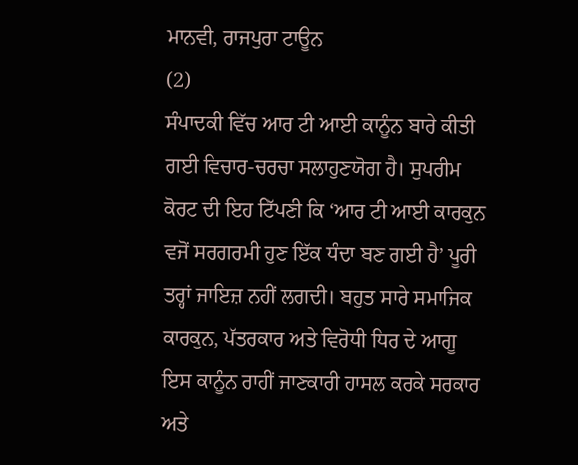ਮਾਨਵੀ, ਰਾਜਪੁਰਾ ਟਾਊਨ
(2)
ਸੰਪਾਦਕੀ ਵਿੱਚ ਆਰ ਟੀ ਆਈ ਕਾਨੂੰਨ ਬਾਰੇ ਕੀਤੀ ਗਈ ਵਿਚਾਰ-ਚਰਚਾ ਸਲਾਹੁਣਯੋਗ ਹੈ। ਸੁਪਰੀਮ ਕੋਰਟ ਦੀ ਇਹ ਟਿੱਪਣੀ ਕਿ ‘ਆਰ ਟੀ ਆਈ ਕਾਰਕੁਨ ਵਜੋਂ ਸਰਗਰਮੀ ਹੁਣ ਇੱਕ ਧੰਦਾ ਬਣ ਗਈ ਹੈ’ ਪੂਰੀ ਤਰ੍ਹਾਂ ਜਾਇਜ਼ ਨਹੀਂ ਲਗਦੀ। ਬਹੁਤ ਸਾਰੇ ਸਮਾਜਿਕ ਕਾਰਕੁਨ, ਪੱਤਰਕਾਰ ਅਤੇ ਵਿਰੋਧੀ ਧਿਰ ਦੇ ਆਗੂ ਇਸ ਕਾਨੂੰਨ ਰਾਹੀਂ ਜਾਣਕਾਰੀ ਹਾਸਲ ਕਰਕੇ ਸਰਕਾਰ ਅਤੇ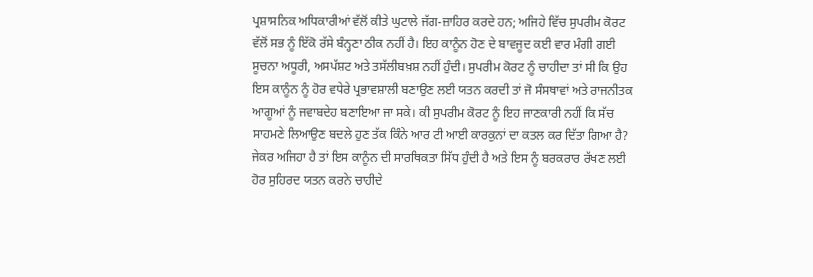ਪ੍ਰਸ਼ਾਸਨਿਕ ਅਧਿਕਾਰੀਆਂ ਵੱਲੋਂ ਕੀਤੇ ਘੁਟਾਲੇ ਜੱਗ-ਜ਼ਾਹਿਰ ਕਰਦੇ ਹਨ; ਅਜਿਹੇ ਵਿੱਚ ਸੁਪਰੀਮ ਕੋਰਟ ਵੱਲੋਂ ਸਭ ਨੂੰ ਇੱਕੋ ਰੱਸੇ ਬੰਨ੍ਹਣਾ ਠੀਕ ਨਹੀਂ ਹੈ। ਇਹ ਕਾਨੂੰਨ ਹੋਣ ਦੇ ਬਾਵਜੂਦ ਕਈ ਵਾਰ ਮੰਗੀ ਗਈ ਸੂਚਨਾ ਅਧੂਰੀ, ਅਸਪੱਸ਼ਟ ਅਤੇ ਤਸੱਲੀਬਖ਼ਸ਼ ਨਹੀਂ ਹੁੰਦੀ। ਸੁਪਰੀਮ ਕੋਰਟ ਨੂੰ ਚਾਹੀਦਾ ਤਾਂ ਸੀ ਕਿ ਉਹ ਇਸ ਕਾਨੂੰਨ ਨੂੰ ਹੋਰ ਵਧੇਰੇ ਪ੍ਰਭਾਵਸ਼ਾਲੀ ਬਣਾਉਣ ਲਈ ਯਤਨ ਕਰਦੀ ਤਾਂ ਜੋ ਸੰਸਥਾਵਾਂ ਅਤੇ ਰਾਜਨੀਤਕ ਆਗੂਆਂ ਨੂੰ ਜਵਾਬਦੇਹ ਬਣਾਇਆ ਜਾ ਸਕੇ। ਕੀ ਸੁਪਰੀਮ ਕੋਰਟ ਨੂੰ ਇਹ ਜਾਣਕਾਰੀ ਨਹੀਂ ਕਿ ਸੱਚ ਸਾਹਮਣੇ ਲਿਆਉਣ ਬਦਲੇ ਹੁਣ ਤੱਕ ਕਿੰਨੇ ਆਰ ਟੀ ਆਈ ਕਾਰਕੁਨਾਂ ਦਾ ਕਤਲ ਕਰ ਦਿੱਤਾ ਗਿਆ ਹੈ? ਜੇਕਰ ਅਜਿਹਾ ਹੈ ਤਾਂ ਇਸ ਕਾਨੂੰਨ ਦੀ ਸਾਰਥਿਕਤਾ ਸਿੱਧ ਹੁੰਦੀ ਹੈ ਅਤੇ ਇਸ ਨੂੰ ਬਰਕਰਾਰ ਰੱਖਣ ਲਈ ਹੋਰ ਸੁਹਿਰਦ ਯਤਨ ਕਰਨੇ ਚਾਹੀਦੇ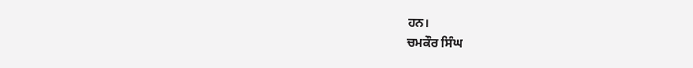ਹਨ।
ਚਮਕੌਰ ਸਿੰਘ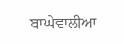ਬਾਘੇਵਾਲੀਆ